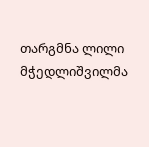თარგმნა ლილი მჭედლიშვილმა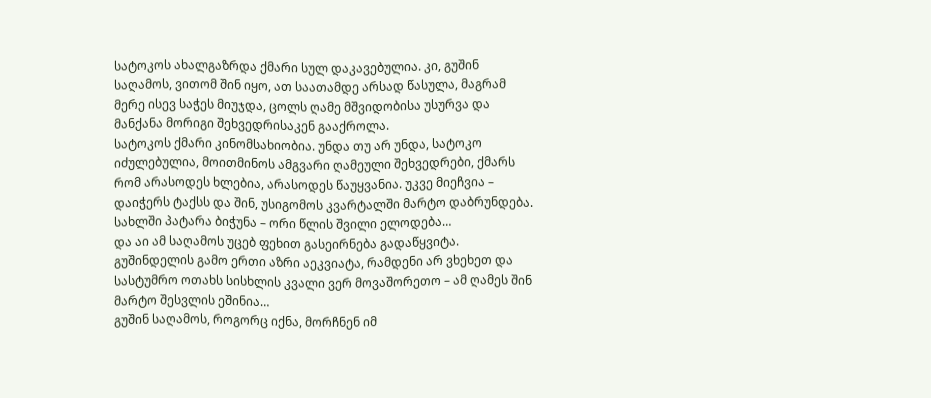სატოკოს ახალგაზრდა ქმარი სულ დაკავებულია. კი, გუშინ საღამოს, ვითომ შინ იყო, ათ საათამდე არსად წასულა, მაგრამ მერე ისევ საჭეს მიუჯდა, ცოლს ღამე მშვიდობისა უსურვა და მანქანა მორიგი შეხვედრისაკენ გააქროლა.
სატოკოს ქმარი კინომსახიობია. უნდა თუ არ უნდა, სატოკო იძულებულია, მოითმინოს ამგვარი ღამეული შეხვედრები, ქმარს რომ არასოდეს ხლებია, არასოდეს წაუყვანია. უკვე მიეჩვია – დაიჭერს ტაქსს და შინ, უსიგომოს კვარტალში მარტო დაბრუნდება. სახლში პატარა ბიჭუნა – ორი წლის შვილი ელოდება…
და აი ამ საღამოს უცებ ფეხით გასეირნება გადაწყვიტა.
გუშინდელის გამო ერთი აზრი აეკვიატა, რამდენი არ ვხეხეთ და სასტუმრო ოთახს სისხლის კვალი ვერ მოვაშორეთო – ამ ღამეს შინ მარტო შესვლის ეშინია…
გუშინ საღამოს, როგორც იქნა, მორჩნენ იმ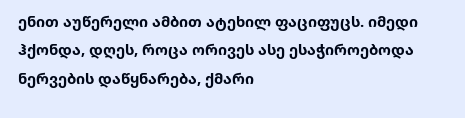ენით აუწერელი ამბით ატეხილ ფაციფუცს. იმედი ჰქონდა, დღეს, როცა ორივეს ასე ესაჭიროებოდა ნერვების დაწყნარება, ქმარი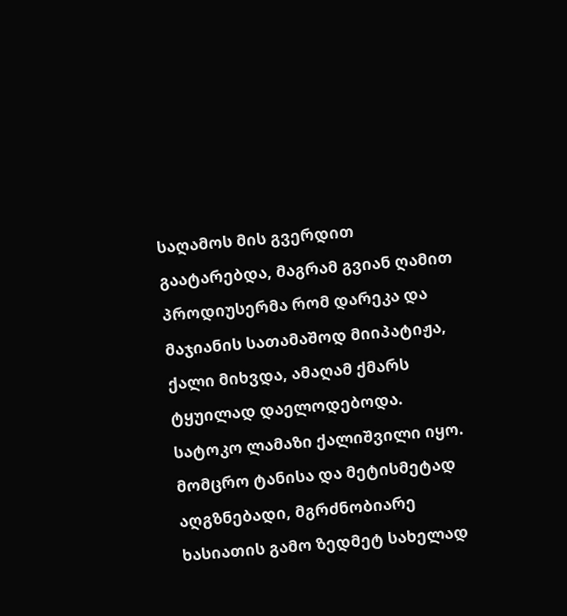საღამოს მის გვერდით გაატარებდა, მაგრამ გვიან ღამით პროდიუსერმა რომ დარეკა და მაჯიანის სათამაშოდ მიიპატიჟა, ქალი მიხვდა, ამაღამ ქმარს ტყუილად დაელოდებოდა.
სატოკო ლამაზი ქალიშვილი იყო. მომცრო ტანისა და მეტისმეტად აღგზნებადი, მგრძნობიარე ხასიათის გამო ზედმეტ სახელად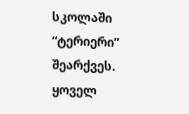სკოლაში “ტერიერი” შეარქვეს. ყოველ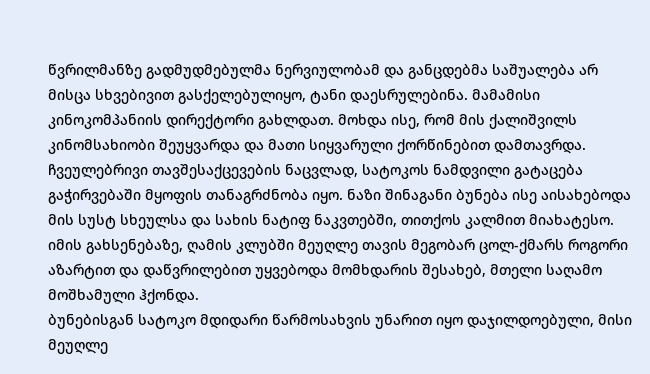წვრილმანზე გადმუდმებულმა ნერვიულობამ და განცდებმა საშუალება არ მისცა სხვებივით გასქელებულიყო, ტანი დაესრულებინა. მამამისი კინოკომპანიის დირექტორი გახლდათ. მოხდა ისე, რომ მის ქალიშვილს კინომსახიობი შეუყვარდა და მათი სიყვარული ქორწინებით დამთავრდა.
ჩვეულებრივი თავშესაქცევების ნაცვლად, სატოკოს ნამდვილი გატაცება გაჭირვებაში მყოფის თანაგრძნობა იყო. ნაზი შინაგანი ბუნება ისე აისახებოდა მის სუსტ სხეულსა და სახის ნატიფ ნაკვთებში, თითქოს კალმით მიახატესო.
იმის გახსენებაზე, ღამის კლუბში მეუღლე თავის მეგობარ ცოლ-ქმარს როგორი აზარტით და დაწვრილებით უყვებოდა მომხდარის შესახებ, მთელი საღამო მოშხამული ჰქონდა.
ბუნებისგან სატოკო მდიდარი წარმოსახვის უნარით იყო დაჯილდოებული, მისი მეუღლე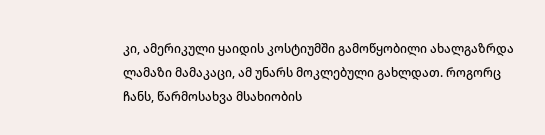კი, ამერიკული ყაიდის კოსტიუმში გამოწყობილი ახალგაზრდა ლამაზი მამაკაცი, ამ უნარს მოკლებული გახლდათ. როგორც ჩანს, წარმოსახვა მსახიობის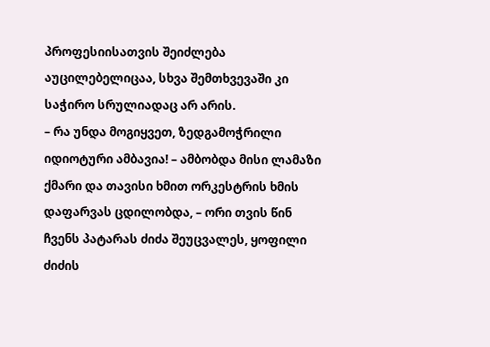პროფესიისათვის შეიძლება აუცილებელიცაა, სხვა შემთხვევაში კი საჭირო სრულიადაც არ არის.
– რა უნდა მოგიყვეთ, ზედგამოჭრილი იდიოტური ამბავია! – ამბობდა მისი ლამაზი ქმარი და თავისი ხმით ორკესტრის ხმის დაფარვას ცდილობდა, – ორი თვის წინ ჩვენს პატარას ძიძა შეუცვალეს, ყოფილი ძიძის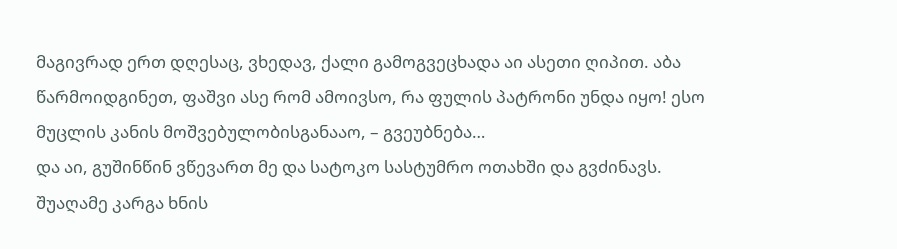მაგივრად ერთ დღესაც, ვხედავ, ქალი გამოგვეცხადა აი ასეთი ღიპით. აბა წარმოიდგინეთ, ფაშვი ასე რომ ამოივსო, რა ფულის პატრონი უნდა იყო! ესო მუცლის კანის მოშვებულობისგანააო, – გვეუბნება…
და აი, გუშინწინ ვწევართ მე და სატოკო სასტუმრო ოთახში და გვძინავს. შუაღამე კარგა ხნის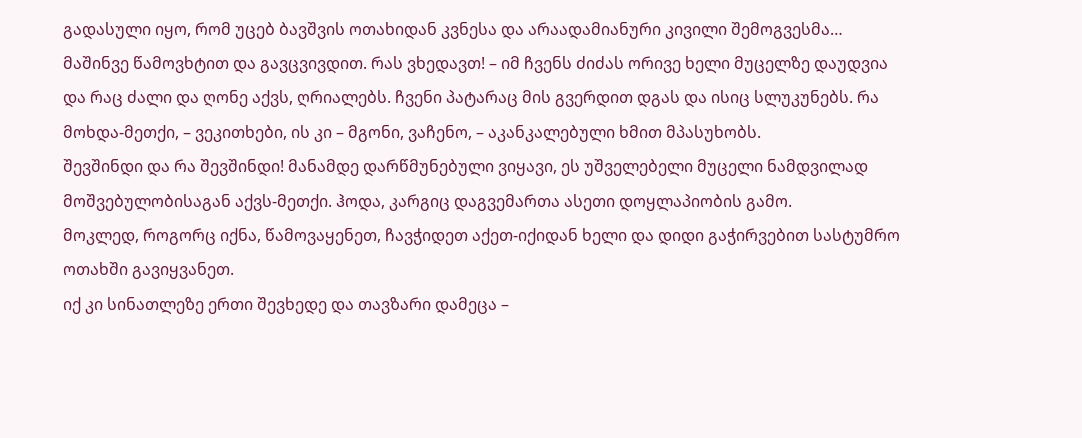გადასული იყო, რომ უცებ ბავშვის ოთახიდან კვნესა და არაადამიანური კივილი შემოგვესმა… მაშინვე წამოვხტით და გავცვივდით. რას ვხედავთ! – იმ ჩვენს ძიძას ორივე ხელი მუცელზე დაუდვია და რაც ძალი და ღონე აქვს, ღრიალებს. ჩვენი პატარაც მის გვერდით დგას და ისიც სლუკუნებს. რა მოხდა-მეთქი, – ვეკითხები, ის კი – მგონი, ვაჩენო, – აკანკალებული ხმით მპასუხობს.
შევშინდი და რა შევშინდი! მანამდე დარწმუნებული ვიყავი, ეს უშველებელი მუცელი ნამდვილად მოშვებულობისაგან აქვს-მეთქი. ჰოდა, კარგიც დაგვემართა ასეთი დოყლაპიობის გამო.
მოკლედ, როგორც იქნა, წამოვაყენეთ, ჩავჭიდეთ აქეთ-იქიდან ხელი და დიდი გაჭირვებით სასტუმრო ოთახში გავიყვანეთ.
იქ კი სინათლეზე ერთი შევხედე და თავზარი დამეცა –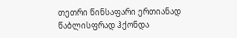თეთრი წინსაფარი ერთიანად წაბლისფრად ჰქონდა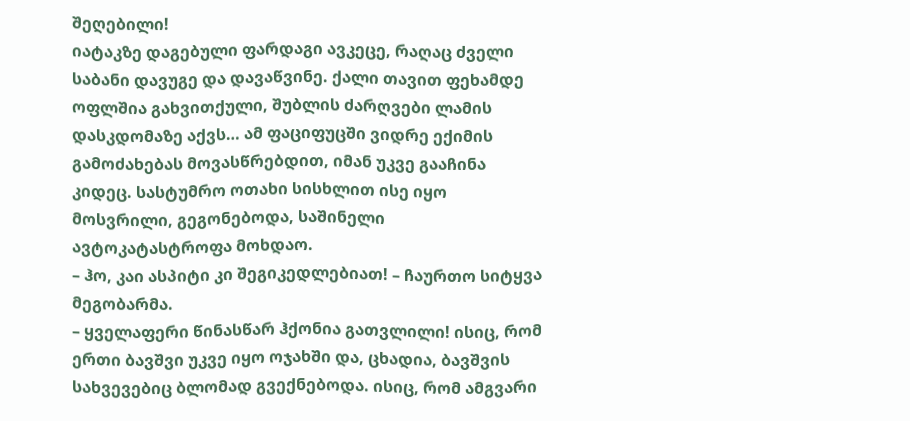შეღებილი!
იატაკზე დაგებული ფარდაგი ავკეცე, რაღაც ძველი საბანი დავუგე და დავაწვინე. ქალი თავით ფეხამდე ოფლშია გახვითქული, შუბლის ძარღვები ლამის დასკდომაზე აქვს… ამ ფაციფუცში ვიდრე ექიმის გამოძახებას მოვასწრებდით, იმან უკვე გააჩინა კიდეც. სასტუმრო ოთახი სისხლით ისე იყო მოსვრილი, გეგონებოდა, საშინელი ავტოკატასტროფა მოხდაო.
– ჰო, კაი ასპიტი კი შეგიკედლებიათ! – ჩაურთო სიტყვა მეგობარმა.
– ყველაფერი წინასწარ ჰქონია გათვლილი! ისიც, რომ ერთი ბავშვი უკვე იყო ოჯახში და, ცხადია, ბავშვის სახვევებიც ბლომად გვექნებოდა. ისიც, რომ ამგვარი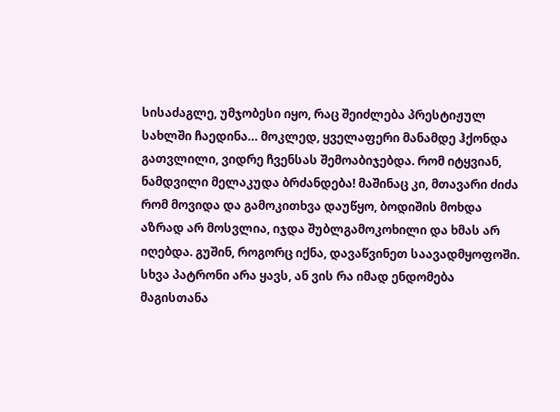სისაძაგლე, უმჯობესი იყო, რაც შეიძლება პრესტიჟულ სახლში ჩაედინა… მოკლედ, ყველაფერი მანამდე ჰქონდა გათვლილი, ვიდრე ჩვენსას შემოაბიჯებდა. რომ იტყვიან, ნამდვილი მელაკუდა ბრძანდება! მაშინაც კი, მთავარი ძიძა რომ მოვიდა და გამოკითხვა დაუწყო, ბოდიშის მოხდა აზრად არ მოსვლია, იჯდა შუბლგამოკოხილი და ხმას არ იღებდა. გუშინ, როგორც იქნა, დავაწვინეთ საავადმყოფოში. სხვა პატრონი არა ყავს, ან ვის რა იმად ენდომება მაგისთანა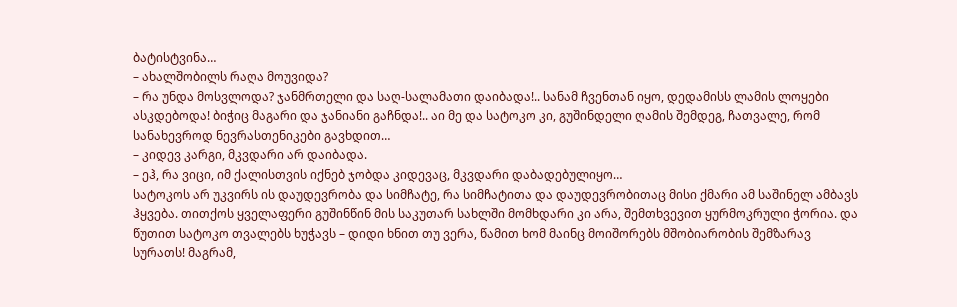ბატისტვინა…
– ახალშობილს რაღა მოუვიდა?
– რა უნდა მოსვლოდა? ჯანმრთელი და საღ-სალამათი დაიბადა!.. სანამ ჩვენთან იყო, დედამისს ლამის ლოყები ასკდებოდა! ბიჭიც მაგარი და ჯანიანი გაჩნდა!.. აი მე და სატოკო კი, გუშინდელი ღამის შემდეგ, ჩათვალე, რომ სანახევროდ ნევრასთენიკები გავხდით…
– კიდევ კარგი, მკვდარი არ დაიბადა.
– ეჰ, რა ვიცი, იმ ქალისთვის იქნებ ჯობდა კიდევაც, მკვდარი დაბადებულიყო…
სატოკოს არ უკვირს ის დაუდევრობა და სიმჩატე, რა სიმჩატითა და დაუდევრობითაც მისი ქმარი ამ საშინელ ამბავს ჰყვება. თითქოს ყველაფერი გუშინწინ მის საკუთარ სახლში მომხდარი კი არა, შემთხვევით ყურმოკრული ჭორია. და წუთით სატოკო თვალებს ხუჭავს – დიდი ხნით თუ ვერა, წამით ხომ მაინც მოიშორებს მშობიარობის შემზარავ სურათს! მაგრამ,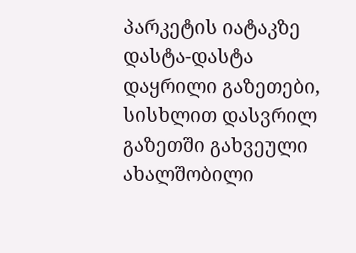პარკეტის იატაკზე დასტა-დასტა დაყრილი გაზეთები, სისხლით დასვრილ გაზეთში გახვეული ახალშობილი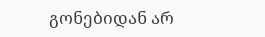გონებიდან არ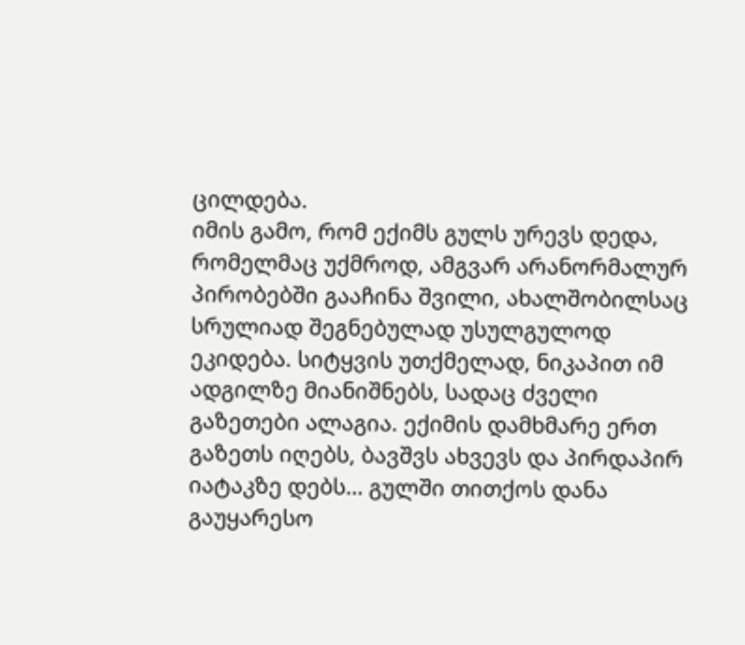ცილდება.
იმის გამო, რომ ექიმს გულს ურევს დედა, რომელმაც უქმროდ, ამგვარ არანორმალურ პირობებში გააჩინა შვილი, ახალშობილსაც სრულიად შეგნებულად უსულგულოდ ეკიდება. სიტყვის უთქმელად, ნიკაპით იმ ადგილზე მიანიშნებს, სადაც ძველი გაზეთები ალაგია. ექიმის დამხმარე ერთ გაზეთს იღებს, ბავშვს ახვევს და პირდაპირ იატაკზე დებს… გულში თითქოს დანა გაუყარესო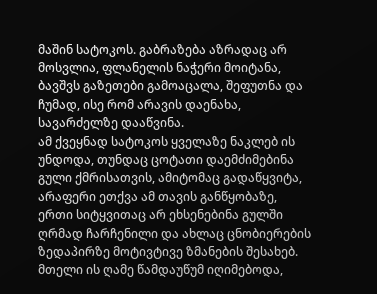მაშინ სატოკოს. გაბრაზება აზრადაც არ მოსვლია, ფლანელის ნაჭერი მოიტანა, ბავშვს გაზეთები გამოაცალა, შეფუთნა და ჩუმად, ისე რომ არავის დაენახა, სავარძელზე დააწვინა.
ამ ქვეყნად სატოკოს ყველაზე ნაკლებ ის უნდოდა, თუნდაც ცოტათი დაემძიმებინა გული ქმრისათვის, ამიტომაც გადაწყვიტა, არაფერი ეთქვა ამ თავის განწყობაზე, ერთი სიტყვითაც არ ეხსენებინა გულში ღრმად ჩარჩენილი და ახლაც ცნობიერების ზედაპირზე მოტივტივე ზმანების შესახებ. მთელი ის ღამე წამდაუწუმ იღიმებოდა,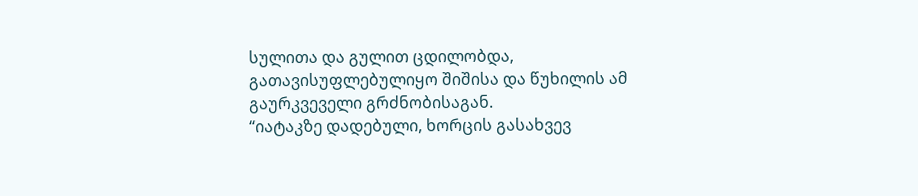სულითა და გულით ცდილობდა, გათავისუფლებულიყო შიშისა და წუხილის ამ გაურკვეველი გრძნობისაგან.
“იატაკზე დადებული, ხორცის გასახვევ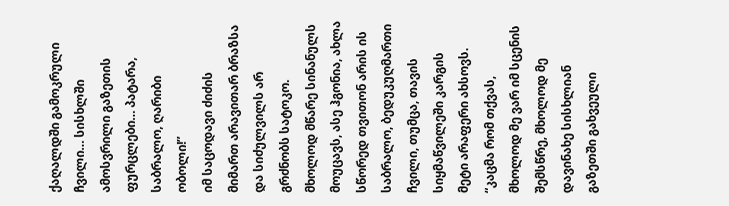ქაღალდში გამოკრული ჩვილი… სისხლში ამოსვრილი გაზეთის ფურცლები… პატარა, საბრალო, ღარიბი ობოლი!”
იმ საცოდავი ძიძის მიმართ არავითარ ბრაზსა და სიძულვილს არ გრძნობს სატოკო. მხოლოდ მწარე სინანულს მოუცავს, ასე ჰგონია, ახლა სწორედ თვითონ არის ის საბრალო, ბედუკუღმართი ჩვილი, თუმცა, თავის სიყმაწვილეში კარგის მეტი არაფერი ახსოვს.
“კაცმა რომ თქვას, მხოლოდ მე ვარ იმ სცენის შემსწრე, მხოლოდ მე დავინახე სისხლიან გაზეთში გახვეული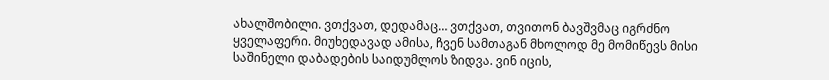ახალშობილი. ვთქვათ, დედამაც… ვთქვათ, თვითონ ბავშვმაც იგრძნო ყველაფერი. მიუხედავად ამისა, ჩვენ სამთაგან მხოლოდ მე მომიწევს მისი საშინელი დაბადების საიდუმლოს ზიდვა. ვინ იცის,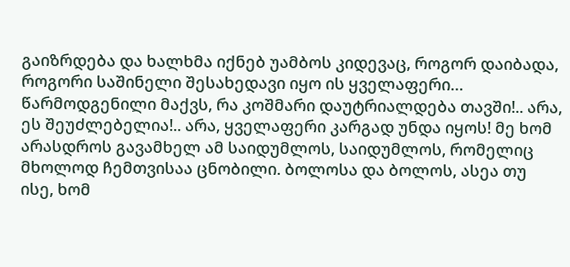გაიზრდება და ხალხმა იქნებ უამბოს კიდევაც, როგორ დაიბადა, როგორი საშინელი შესახედავი იყო ის ყველაფერი… წარმოდგენილი მაქვს, რა კოშმარი დაუტრიალდება თავში!.. არა, ეს შეუძლებელია!.. არა, ყველაფერი კარგად უნდა იყოს! მე ხომ არასდროს გავამხელ ამ საიდუმლოს, საიდუმლოს, რომელიც მხოლოდ ჩემთვისაა ცნობილი. ბოლოსა და ბოლოს, ასეა თუ ისე, ხომ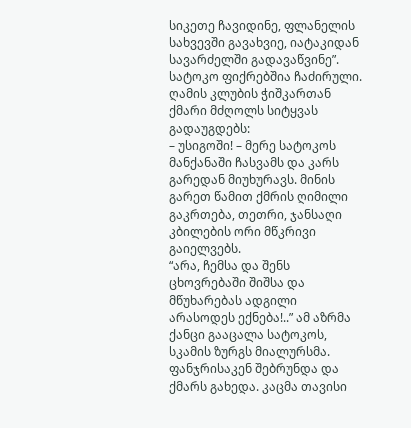სიკეთე ჩავიდინე, ფლანელის სახვევში გავახვიე, იატაკიდან სავარძელში გადავაწვინე”.
სატოკო ფიქრებშია ჩაძირული.
ღამის კლუბის ჭიშკართან ქმარი მძღოლს სიტყვას გადაუგდებს:
– უსიგოში! – მერე სატოკოს მანქანაში ჩასვამს და კარს გარედან მიუხურავს. მინის გარეთ წამით ქმრის ღიმილი გაკრთება, თეთრი, ჯანსაღი კბილების ორი მწკრივი გაიელვებს.
“არა, ჩემსა და შენს ცხოვრებაში შიშსა და მწუხარებას ადგილი არასოდეს ექნება!..” ამ აზრმა ქანცი გააცალა სატოკოს, სკამის ზურგს მიალურსმა. ფანჯრისაკენ შებრუნდა და ქმარს გახედა. კაცმა თავისი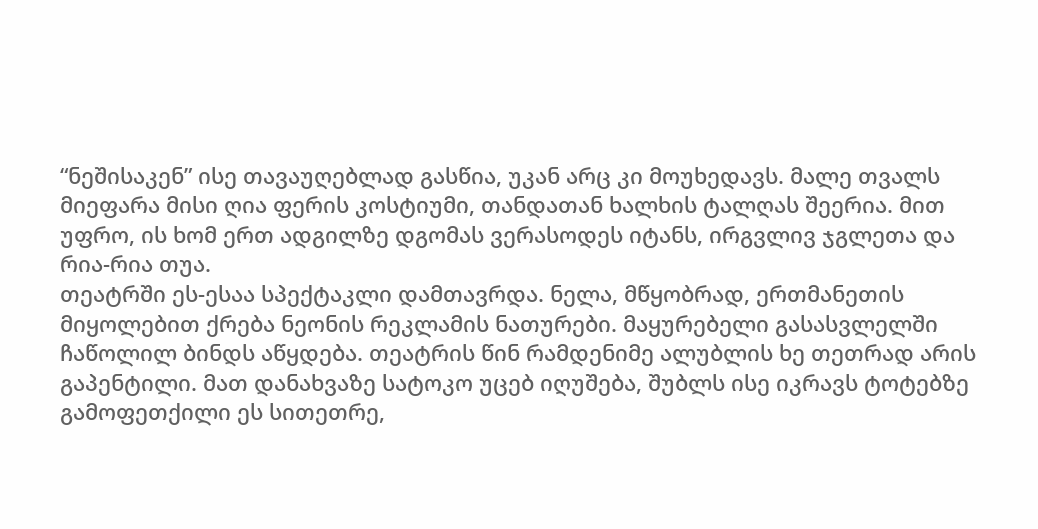“ნეშისაკენ” ისე თავაუღებლად გასწია, უკან არც კი მოუხედავს. მალე თვალს მიეფარა მისი ღია ფერის კოსტიუმი, თანდათან ხალხის ტალღას შეერია. მით უფრო, ის ხომ ერთ ადგილზე დგომას ვერასოდეს იტანს, ირგვლივ ჯგლეთა და რია-რია თუა.
თეატრში ეს-ესაა სპექტაკლი დამთავრდა. ნელა, მწყობრად, ერთმანეთის მიყოლებით ქრება ნეონის რეკლამის ნათურები. მაყურებელი გასასვლელში ჩაწოლილ ბინდს აწყდება. თეატრის წინ რამდენიმე ალუბლის ხე თეთრად არის გაპენტილი. მათ დანახვაზე სატოკო უცებ იღუშება, შუბლს ისე იკრავს ტოტებზე გამოფეთქილი ეს სითეთრე,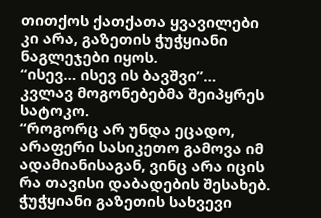თითქოს ქათქათა ყვავილები კი არა, გაზეთის ჭუჭყიანი ნაგლეჯები იყოს.
“ისევ… ისევ ის ბავშვი”…
კვლავ მოგონებებმა შეიპყრეს სატოკო.
“როგორც არ უნდა ეცადო, არაფერი სასიკეთო გამოვა იმ ადამიანისაგან, ვინც არა იცის რა თავისი დაბადების შესახებ. ჭუჭყიანი გაზეთის სახვევი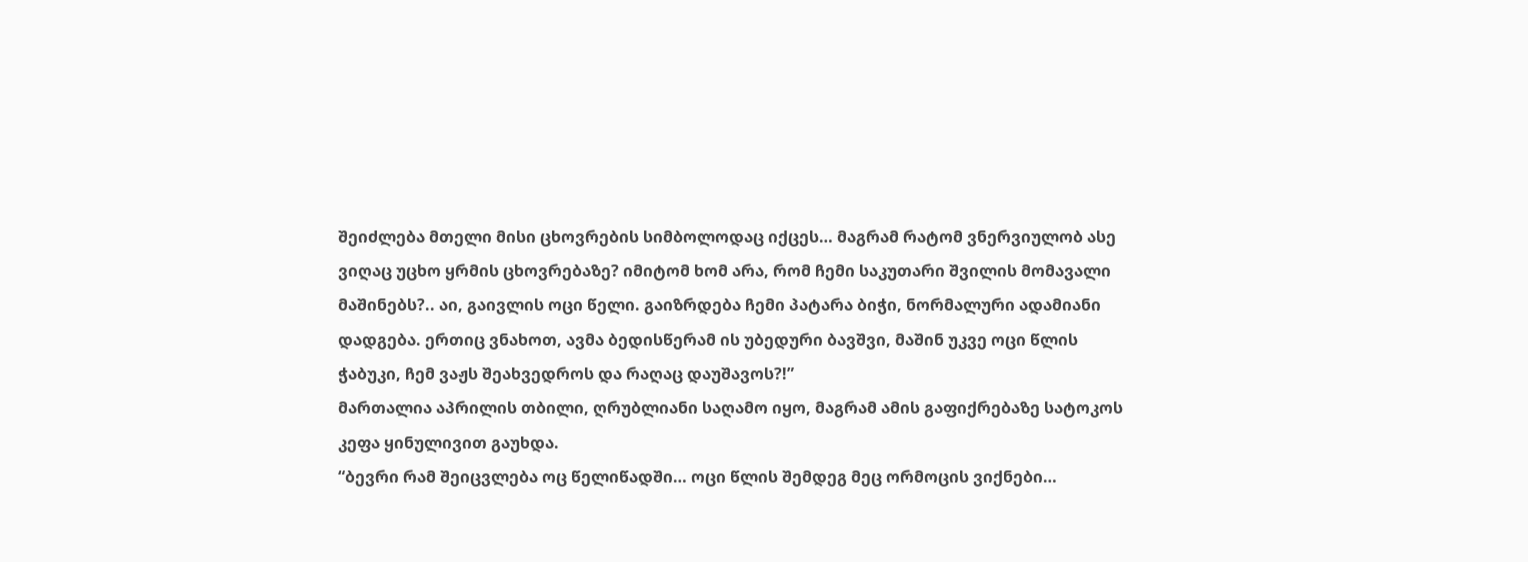შეიძლება მთელი მისი ცხოვრების სიმბოლოდაც იქცეს… მაგრამ რატომ ვნერვიულობ ასე ვიღაც უცხო ყრმის ცხოვრებაზე? იმიტომ ხომ არა, რომ ჩემი საკუთარი შვილის მომავალი მაშინებს?.. აი, გაივლის ოცი წელი. გაიზრდება ჩემი პატარა ბიჭი, ნორმალური ადამიანი დადგება. ერთიც ვნახოთ, ავმა ბედისწერამ ის უბედური ბავშვი, მაშინ უკვე ოცი წლის ჭაბუკი, ჩემ ვაჟს შეახვედროს და რაღაც დაუშავოს?!”
მართალია აპრილის თბილი, ღრუბლიანი საღამო იყო, მაგრამ ამის გაფიქრებაზე სატოკოს კეფა ყინულივით გაუხდა.
“ბევრი რამ შეიცვლება ოც წელიწადში… ოცი წლის შემდეგ მეც ორმოცის ვიქნები…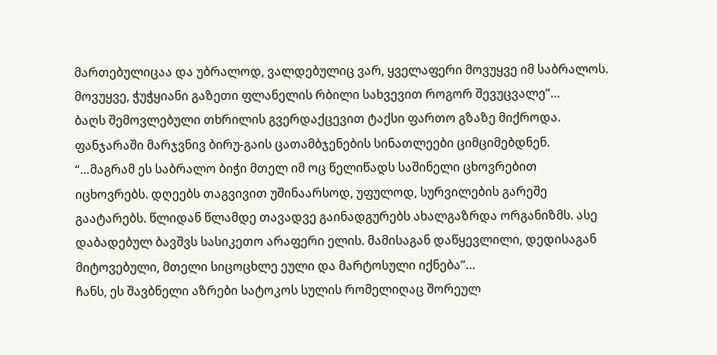მართებულიცაა და უბრალოდ, ვალდებულიც ვარ, ყველაფერი მოვუყვე იმ საბრალოს. მოვუყვე, ჭუჭყიანი გაზეთი ფლანელის რბილი სახვევით როგორ შევუცვალე”…
ბაღს შემოვლებული თხრილის გვერდაქცევით ტაქსი ფართო გზაზე მიქროდა. ფანჯარაში მარჯვნივ ბირუ-გაის ცათამბჯენების სინათლეები ციმციმებდნენ.
“…მაგრამ ეს საბრალო ბიჭი მთელ იმ ოც წელიწადს საშინელი ცხოვრებით იცხოვრებს. დღეებს თაგვივით უშინაარსოდ, უფულოდ, სურვილების გარეშე გაატარებს. წლიდან წლამდე თავადვე გაინადგურებს ახალგაზრდა ორგანიზმს. ასე დაბადებულ ბავშვს სასიკეთო არაფერი ელის. მამისაგან დაწყევლილი, დედისაგან მიტოვებული, მთელი სიცოცხლე ეული და მარტოსული იქნება”…
ჩანს, ეს შავბნელი აზრები სატოკოს სულის რომელიღაც შორეულ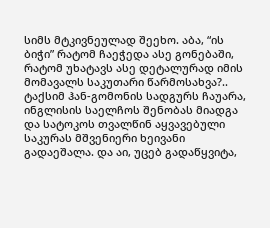სიმს მტკივნეულად შეეხო. აბა, “ის ბიჭი” რატომ ჩაეჭედა ასე გონებაში, რატომ უხატავს ასე დეტალურად იმის მომავალს საკუთარი წარმოსახვა?..
ტაქსიმ ჰან-გომონის სადგურს ჩაუარა, ინგლისის საელჩოს შენობას მიადგა და სატოკოს თვალწინ აყვავებული საკურას მშვენიერი ხეივანი გადაეშალა. და აი, უცებ გადაწყვიტა,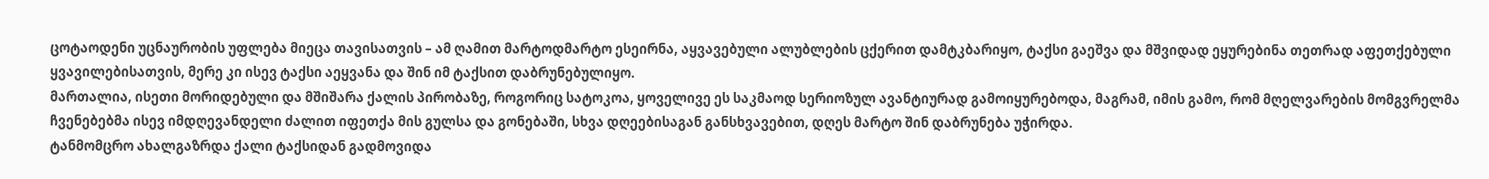ცოტაოდენი უცნაურობის უფლება მიეცა თავისათვის – ამ ღამით მარტოდმარტო ესეირნა, აყვავებული ალუბლების ცქერით დამტკბარიყო, ტაქსი გაეშვა და მშვიდად ეყურებინა თეთრად აფეთქებული ყვავილებისათვის, მერე კი ისევ ტაქსი აეყვანა და შინ იმ ტაქსით დაბრუნებულიყო.
მართალია, ისეთი მორიდებული და მშიშარა ქალის პირობაზე, როგორიც სატოკოა, ყოველივე ეს საკმაოდ სერიოზულ ავანტიურად გამოიყურებოდა, მაგრამ, იმის გამო, რომ მღელვარების მომგვრელმა ჩვენებებმა ისევ იმდღევანდელი ძალით იფეთქა მის გულსა და გონებაში, სხვა დღეებისაგან განსხვავებით, დღეს მარტო შინ დაბრუნება უჭირდა.
ტანმომცრო ახალგაზრდა ქალი ტაქსიდან გადმოვიდა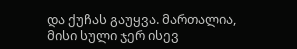და ქუჩას გაუყვა. მართალია, მისი სული ჯერ ისევ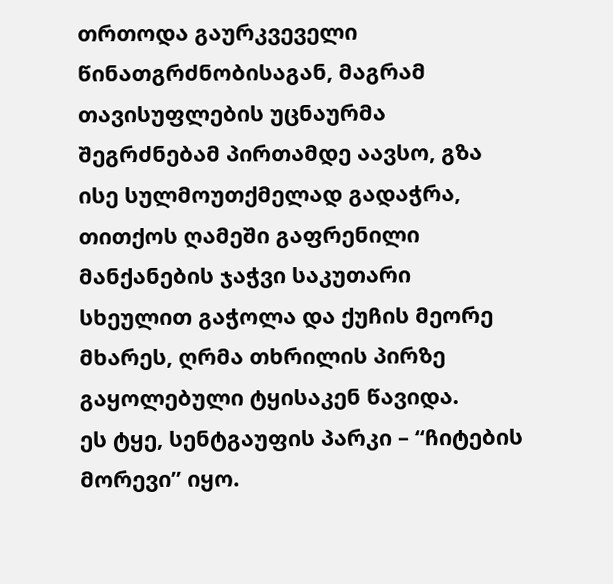თრთოდა გაურკვეველი წინათგრძნობისაგან, მაგრამ თავისუფლების უცნაურმა შეგრძნებამ პირთამდე აავსო, გზა ისე სულმოუთქმელად გადაჭრა, თითქოს ღამეში გაფრენილი მანქანების ჯაჭვი საკუთარი სხეულით გაჭოლა და ქუჩის მეორე მხარეს, ღრმა თხრილის პირზე გაყოლებული ტყისაკენ წავიდა.
ეს ტყე, სენტგაუფის პარკი – “ჩიტების მორევი” იყო.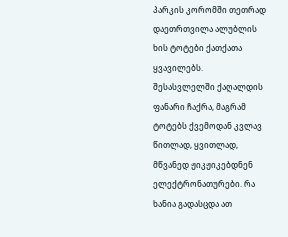პარკის კორომში თეთრად დაეთრთვილა ალუბლის ხის ტოტები ქათქათა ყვავილებს.
შესასვლელში ქაღალდის ფანარი ჩაქრა, მაგრამ ტოტებს ქვემოდან კვლავ წითლად, ყვითლად, მწვანედ ჟიკჟიკებდნენ ელექტრონათურები. რა ხანია გადასცდა ათ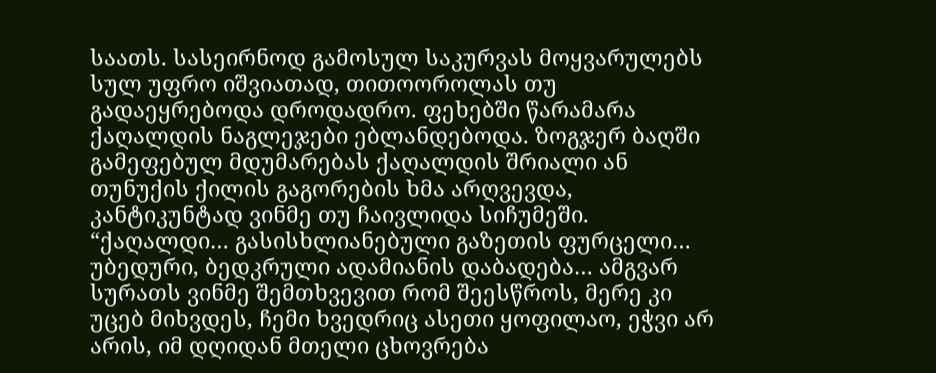საათს. სასეირნოდ გამოსულ საკურვას მოყვარულებს სულ უფრო იშვიათად, თითოოროლას თუ გადაეყრებოდა დროდადრო. ფეხებში წარამარა ქაღალდის ნაგლეჯები ებლანდებოდა. ზოგჯერ ბაღში გამეფებულ მდუმარებას ქაღალდის შრიალი ან თუნუქის ქილის გაგორების ხმა არღვევდა, კანტიკუნტად ვინმე თუ ჩაივლიდა სიჩუმეში.
“ქაღალდი… გასისხლიანებული გაზეთის ფურცელი… უბედური, ბედკრული ადამიანის დაბადება… ამგვარ სურათს ვინმე შემთხვევით რომ შეესწროს, მერე კი უცებ მიხვდეს, ჩემი ხვედრიც ასეთი ყოფილაო, ეჭვი არ არის, იმ დღიდან მთელი ცხოვრება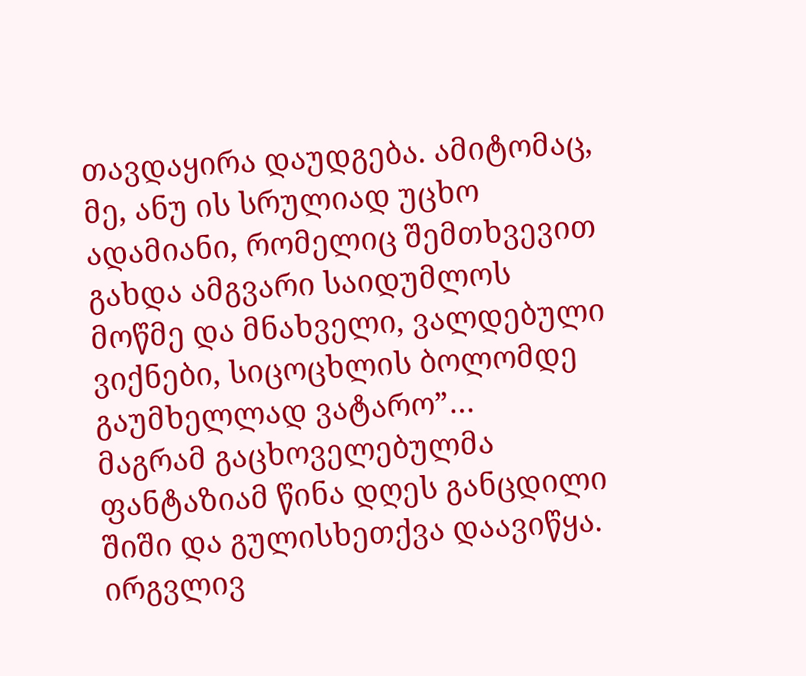თავდაყირა დაუდგება. ამიტომაც, მე, ანუ ის სრულიად უცხო ადამიანი, რომელიც შემთხვევით გახდა ამგვარი საიდუმლოს მოწმე და მნახველი, ვალდებული ვიქნები, სიცოცხლის ბოლომდე გაუმხელლად ვატარო”…
მაგრამ გაცხოველებულმა ფანტაზიამ წინა დღეს განცდილი შიში და გულისხეთქვა დაავიწყა. ირგვლივ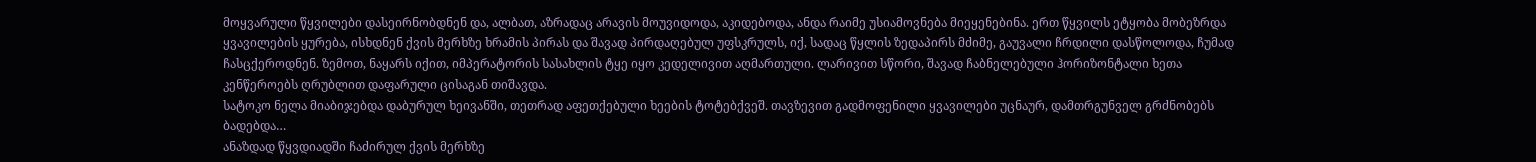მოყვარული წყვილები დასეირნობდნენ და, ალბათ, აზრადაც არავის მოუვიდოდა, აკიდებოდა, ანდა რაიმე უსიამოვნება მიეყენებინა. ერთ წყვილს ეტყობა მობეზრდა ყვავილების ყურება, ისხდნენ ქვის მერხზე ხრამის პირას და შავად პირდაღებულ უფსკრულს, იქ, სადაც წყლის ზედაპირს მძიმე, გაუვალი ჩრდილი დასწოლოდა, ჩუმად ჩასცქეროდნენ. ზემოთ, ნაყარს იქით, იმპერატორის სასახლის ტყე იყო კედელივით აღმართული. ლარივით სწორი, შავად ჩაბნელებული ჰორიზონტალი ხეთა კენწეროებს ღრუბლით დაფარული ცისაგან თიშავდა.
სატოკო ნელა მიაბიჯებდა დაბურულ ხეივანში, თეთრად აფეთქებული ხეების ტოტებქვეშ. თავზევით გადმოფენილი ყვავილები უცნაურ, დამთრგუნველ გრძნობებს ბადებდა…
ანაზდად წყვდიადში ჩაძირულ ქვის მერხზე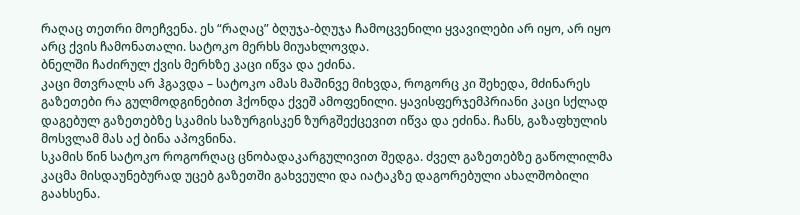რაღაც თეთრი მოეჩვენა. ეს “რაღაც” ბღუჯა-ბღუჯა ჩამოცვენილი ყვავილები არ იყო, არ იყო არც ქვის ჩამონათალი. სატოკო მერხს მიუახლოვდა.
ბნელში ჩაძირულ ქვის მერხზე კაცი იწვა და ეძინა.
კაცი მთვრალს არ ჰგავდა – სატოკო ამას მაშინვე მიხვდა, როგორც კი შეხედა, მძინარეს გაზეთები რა გულმოდგინებით ჰქონდა ქვეშ ამოფენილი. ყავისფერჯემპრიანი კაცი სქლად დაგებულ გაზეთებზე სკამის საზურგისკენ ზურგშექცევით იწვა და ეძინა. ჩანს, გაზაფხულის მოსვლამ მას აქ ბინა აპოვნინა.
სკამის წინ სატოკო როგორღაც ცნობადაკარგულივით შედგა. ძველ გაზეთებზე გაწოლილმა კაცმა მისდაუნებურად უცებ გაზეთში გახვეული და იატაკზე დაგორებული ახალშობილი გაახსენა.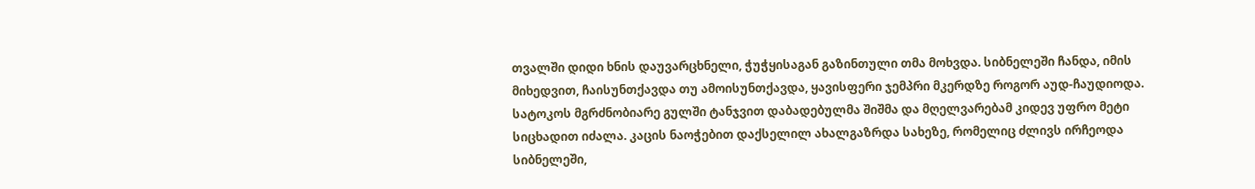თვალში დიდი ხნის დაუვარცხნელი, ჭუჭყისაგან გაზინთული თმა მოხვდა. სიბნელეში ჩანდა, იმის მიხედვით, ჩაისუნთქავდა თუ ამოისუნთქავდა, ყავისფერი ჯემპრი მკერდზე როგორ აუდ-ჩაუდიოდა.
სატოკოს მგრძნობიარე გულში ტანჯვით დაბადებულმა შიშმა და მღელვარებამ კიდევ უფრო მეტი სიცხადით იძალა. კაცის ნაოჭებით დაქსელილ ახალგაზრდა სახეზე, რომელიც ძლივს ირჩეოდა სიბნელეში,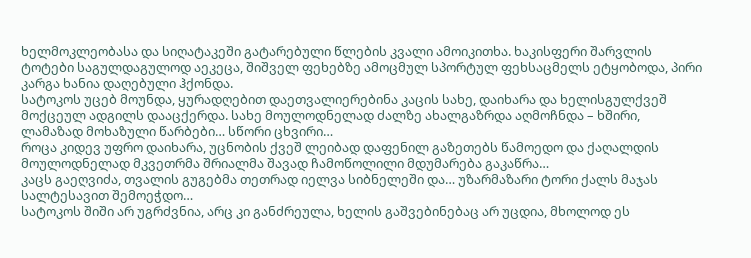ხელმოკლეობასა და სიღატაკეში გატარებული წლების კვალი ამოიკითხა. ხაკისფერი შარვლის ტოტები საგულდაგულოდ აეკეცა, შიშველ ფეხებზე ამოცმულ სპორტულ ფეხსაცმელს ეტყობოდა, პირი კარგა ხანია დაღებული ჰქონდა.
სატოკოს უცებ მოუნდა, ყურადღებით დაეთვალიერებინა კაცის სახე, დაიხარა და ხელისგულქვეშ მოქცეულ ადგილს დააცქერდა. სახე მოულოდნელად ძალზე ახალგაზრდა აღმოჩნდა – ხშირი, ლამაზად მოხაზული წარბები… სწორი ცხვირი…
როცა კიდევ უფრო დაიხარა, უცნობის ქვეშ ლეიბად დაფენილ გაზეთებს წამოედო და ქაღალდის მოულოდნელად მკვეთრმა შრიალმა შავად ჩამოწოლილი მდუმარება გაკაწრა…
კაცს გაეღვიძა, თვალის გუგებმა თეთრად იელვა სიბნელეში და… უზარმაზარი ტორი ქალს მაჯას სალტესავით შემოეჭდო…
სატოკოს შიში არ უგრძვნია, არც კი განძრეულა, ხელის გაშვებინებაც არ უცდია, მხოლოდ ეს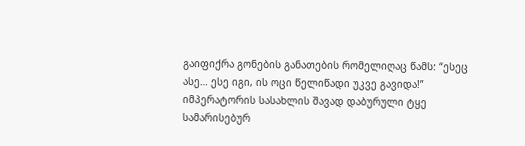გაიფიქრა გონების განათების რომელიღაც წამს: “ესეც ასე… ესე იგი, ის ოცი წელიწადი უკვე გავიდა!”
იმპერატორის სასახლის შავად დაბურული ტყე სამარისებურ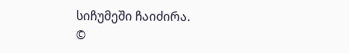სიჩუმეში ჩაიძირა.
©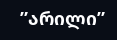”არილი”